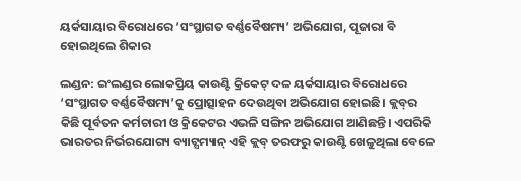ୟର୍କସାୟାର ବିରୋଧରେ ‘ସଂସ୍ଥାଗତ ବର୍ଣ୍ଣବୈଷମ୍ୟ’ ଅଭିଯୋଗ, ପୂଜାରା ବି ହୋଇଥିଲେ ଶିକାର

ଲଣ୍ଡନ: ଇଂଲଣ୍ଡର ଲୋକପ୍ରିୟ କାଉଣ୍ଟି କ୍ରିକେଟ୍ ଦଳ ୟର୍କସାୟାର ବିରୋଧରେ ‘ସଂସ୍ଥାଗତ ବର୍ଣ୍ଣବୈଷମ୍ୟ’କୁ ପ୍ରୋତ୍ସାହନ ଦେଉଥିବା ଅଭିଯୋଗ ହୋଇଛି। କ୍ଲବ୍‌ର କିଛି ପୂର୍ବତନ କର୍ମଚାରୀ ଓ କ୍ରି‌କେଟର ଏଭଳି ସଙ୍ଗିନ ଅଭିଯୋଗ ଆଣିଛନ୍ତି। ଏପରିକି ଭାରତର ନିର୍ଭରଯୋଗ୍ୟ ବ୍ୟାଟ୍ସମ୍ୟାନ୍ ଏହି କ୍ଲବ୍ ତରଫରୁ କାଉଣ୍ଟି ଖେଳୁଥିଲା ବେଳେ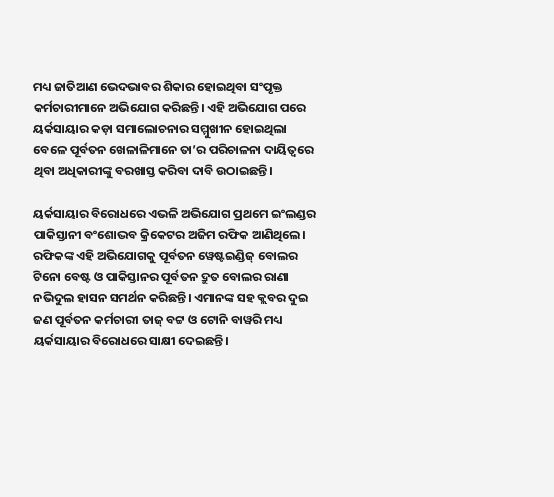ମଧ୍ୟ ଜାତିଆଣ ଭେଦଭାବର ଶିକା‌ର ହୋଇଥିବା ସଂପୃକ୍ତ କର୍ମଚାରୀମାନେ ଅଭିଯୋଗ କରିଛନ୍ତି। ଏହି ଅଭିଯୋଗ ପରେ ୟର୍କସାୟାର କଡ଼ା ସମାଲୋଚନାର ସମ୍ମୁଖୀନ ହୋଇଥିଲା ବେଳେ ପୂର୍ବତନ ଖେଳାଳିମାନେ ତା’ର ପରିଚାଳନା ଦାୟିତ୍ବରେ ଥିବା ଅଧିକାରୀଙ୍କୁ ବରଖାସ୍ତ କରିବା ଦାବି ଉଠାଇଛନ୍ତି।

ୟର୍କସାୟାର ବିରୋଧରେ ଏଭଳି ଅଭିଯୋଗ ପ୍ରଥମେ ଇଂଲଣ୍ଡର ପାକିସ୍ତାନୀ ବଂଶୋଦ୍ଭବ କ୍ରିକେଟର ଅଜିମ ରଫିକ ଆଣିଥିଲେ। ରଫିକଙ୍କ ଏହି ଅଭିଯୋଗକୁ ପୂର୍ବତନ ୱେଷ୍ଟଇଣ୍ଡିଜ୍ ‌ବୋଲର ଟିନୋ ବେଷ୍ଟ ଓ ପାକିସ୍ତାନର ପୂର୍ବତନ ଦ୍ରୁତ ବୋଲର ରାଣା ନଭିଦୁଲ ହାସନ ସମର୍ଥନ କରିଛନ୍ତି। ଏମାନଙ୍କ ସହ କ୍ଲବର ଦୁଇ ଜଣ ପୂର୍ବତନ କର୍ମଚାରୀ ତାଜ୍ ବଟ୍ଟ ଓ ଟୋନି ବାୱରି ମଧ୍ୟ ୟର୍କସାୟାର ବିରୋଧରେ ସାକ୍ଷୀ ଦେଇଛନ୍ତି।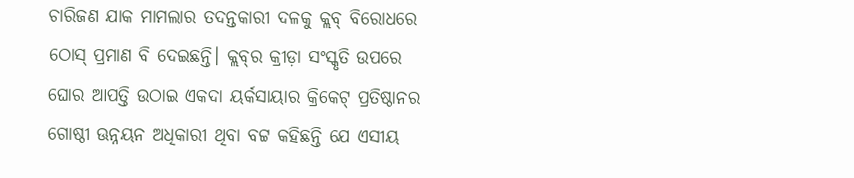ଚାରିଜଣ ଯାକ ମାମଲାର ତଦନ୍ତକାରୀ ଦଳକୁ କ୍ଲବ୍ ବିରୋଧରେ ଠୋସ୍ ପ୍ରମାଣ ବି ଦେଇଛନ୍ତି। କ୍ଲବ୍‌ର କ୍ରୀଡ଼ା ସଂସ୍କୃତି ଉପରେ ଘୋର ଆପତ୍ତି ଉଠାଇ ଏକଦା ୟର୍କସାୟାର କ୍ରିକେଟ୍ ପ୍ରତିଷ୍ଠାନର ଗୋଷ୍ଠୀ ଊନ୍ନୟନ ଅଧିକାରୀ ଥିବା ବଟ୍ଟ କହିଛନ୍ତି ଯେ ଏସୀୟ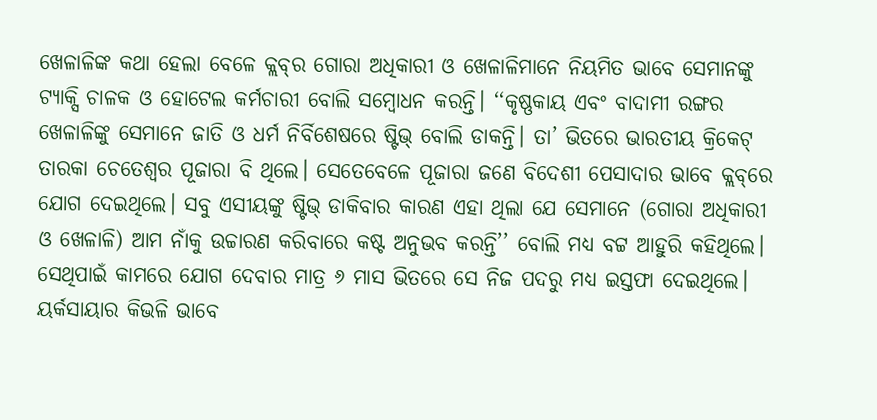ଖେଳାଳିଙ୍କ କଥା ହେଲା ବେଳେ କ୍ଲବ୍‌ର ଗୋରା ଅଧିକାରୀ ଓ ଖେଳାଳିମାନେ ନିୟମିତ ଭାବେ ସେମାନଙ୍କୁ ଟ୍ୟାକ୍ସି ଚାଳକ ଓ ହୋଟେଲ କର୍ମଚାରୀ ବୋଲି ସମ୍ବୋଧନ କରନ୍ତି। ‘‘କୃଷ୍ଣକାୟ ଏବଂ ବାଦାମୀ ରଙ୍ଗର ଖେଳାଳିଙ୍କୁ ସେମାନେ ଜାତି ଓ ଧର୍ମ ନିର୍ବିଶେଷରେ ଷ୍ଟିଭ୍ ବୋଲି ଡାକନ୍ତି। ତା’ ଭିତରେ ଭାରତୀୟ କ୍ରିକେଟ୍ ତାରକା ଚେତେଶ୍ବର ପୂଜାରା ବି ଥିଲେ। ସେତେବେଳେ ପୂଜାରା ଜଣେ ବିଦେଶୀ ପେସାଦାର ଭାବେ କ୍ଲବ୍‌ରେ ଯୋଗ ଦେଇଥିଲେ। ସବୁ ଏସୀୟଙ୍କୁ ଷ୍ଟିଭ୍ ଡାକିବାର କାରଣ ଏହା ଥିଲା ଯେ ସେମାନେ (ଗୋରା ଅଧିକାରୀ ଓ ଖେଳାଳି) ଆମ ନାଁକୁ ଉଚ୍ଚାରଣ କରିବାରେ କଷ୍ଟ ଅନୁଭବ କରନ୍ତି’’ ବୋଲି ମଧ୍ୟ ବଟ୍ଟ ଆହୁରି କହିଥିଲେ। ସେଥିପାଇଁ କାମରେ ଯୋଗ ଦେବାର ମାତ୍ର ୬ ମାସ ଭିତରେ ସେ ନିଜ ପଦରୁ ମଧ୍ୟ ଇସ୍ତଫା ଦେଇଥିଲେ। ୟର୍କସାୟାର କିଭଳି ଭାବେ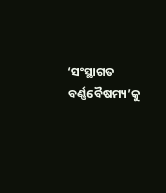‘ସଂସ୍ଥାଗତ ବର୍ଣ୍ଣବୈଷମ୍ୟ’କୁ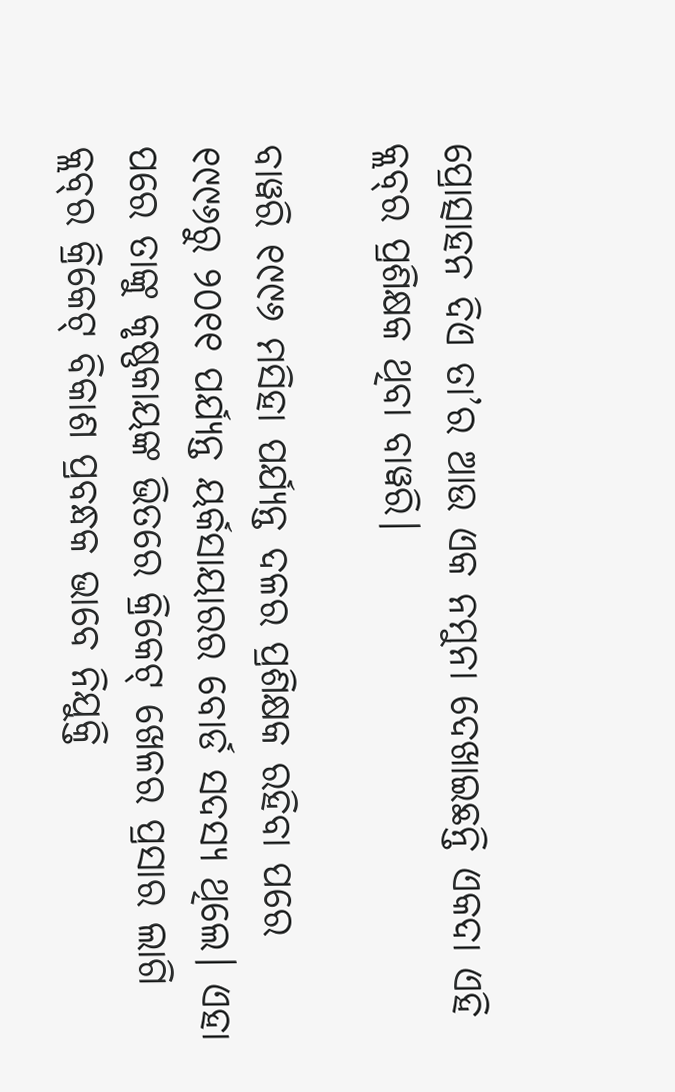ପ୍ରୋତ୍ସାହନ ଦିଏ ତା’ର ଆଉ ଏକ ନମୁନା ଦେଖାଇଛନ୍ତି ଏକଦା ଏହି କ୍ଲବ୍‌ର ପ୍ରଶିକ୍ଷକ ଥିବା ବାୱରି।

ବାୱରି ୧୯୯୬ ମସିହା ପର୍ଯ୍ୟନ୍ତ ଦଳର ପ୍ରଶିକ୍ଷକ ରହିବା ପରେ ୧୯୯୬ରୁ ୨୦୧୧ ପର୍ଯ୍ୟନ୍ତ ୟର୍କସାୟାରର ବୋର୍ଡ ସଦସ୍ୟ ଥିଲେ। ଏହା ପରେ ତାଙ୍କୁ କୃଷ୍ଣକାୟଙ୍କ ଭିତରେ କ୍ରିକେଟ୍‌ ଖେଳର ପ୍ରସାର ଲାଗି କ୍ଲବ୍‌ର କ୍ରିକେଟ୍ ବିକାଶ ପ୍ରବନ୍ଧକ ଭାବେ ନିଯୁକ୍ତି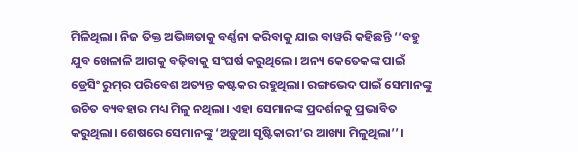ମିଳିଥିଲା। ନିଜ ତିକ୍ତ ଅଭିଜ୍ଞତାକୁ ବର୍ଣ୍ଣନା କରିବାକୁ ଯାଇ ବାୱରି କହିଛନ୍ତି ‘‘ବହୁ ଯୁବ ଖେଳାଳି ଆଗକୁ ବଢ଼ିବାକୁ ସଂଘର୍ଷ କରୁଥିଲେ। ଅନ୍ୟ କେତେକଙ୍କ ପାଇଁ ଡ୍ରେସିଂ ରୁମ୍‌ର ପରିବେଶ ଅତ୍ୟନ୍ତ କଷ୍ଟକର ରହୁଥିଲା। ରଙ୍ଗଭେଦ ପାଇଁ ସେମାନଙ୍କୁ ଉଚିତ ବ୍ୟବହାର ମଧ୍ୟ ମିଳୁ ନଥିଲା। ଏହା ସେମାନଙ୍କ ପ୍ରଦର୍ଶନକୁ ପ୍ରଭାବିତ କରୁଥିଲା। ଶେଷରେ ସେମାନଙ୍କୁ ‘ଅଡ଼ୁଆ ସୃଷ୍ଟିକାରୀ’ର ଆଖ୍ୟା ମିଳୁଥିଲା’’।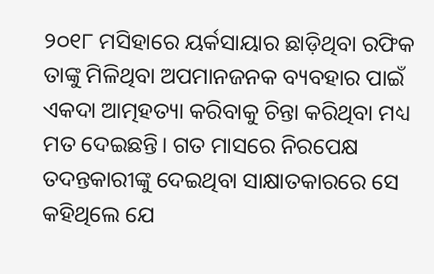୨୦୧୮ ମସିହାରେ ୟର୍କସାୟାର ଛାଡ଼ିଥିବା ରଫିକ ତାଙ୍କୁ ମିଳିଥିବା ଅପମାନଜନକ ବ୍ୟବହାର ପାଇଁ ଏକଦା ଆତ୍ମହତ୍ୟା କରିବାକୁ ଚିନ୍ତା କରିଥିବା ମଧ୍ୟ ମତ ଦେଇଛନ୍ତି। ଗତ ମାସରେ ନିରପେକ୍ଷ ତଦନ୍ତକାରୀଙ୍କୁ ଦେଇଥିବା ସାକ୍ଷାତକାରରେ ସେ କହିଥିଲେ ଯେ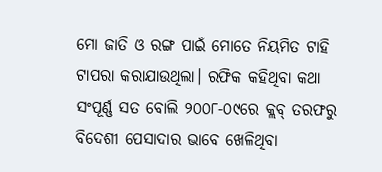ମୋ ଜାତି ଓ ରଙ୍ଗ ପାଇଁ ମୋତେ ନିୟମିତ ଟାହି ଟାପରା କରାଯାଉଥିଲା। ରଫିକ କହିଥିବା କଥା ସଂପୂର୍ଣ୍ଣ ସତ ବୋଲି ୨୦୦୮-୦୯ରେ କ୍ଲବ୍‌ ତରଫରୁ ବିଦେଶୀ ପେସାଦାର ଭାବେ ଖେଳିଥିବା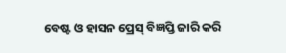ବେଷ୍ଟ ଓ ହାସନ ପ୍ରେସ୍ ବିଜ୍ଞପ୍ତି ଜାରି କରି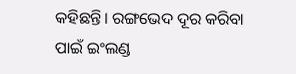କହିଛନ୍ତି। ରଙ୍ଗଭେଦ ଦୂର କରିବା ପାଇଁ ଇଂଲଣ୍ଡ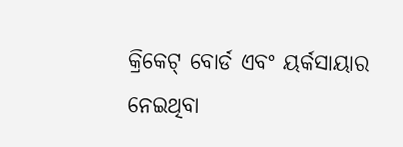କ୍ରିକେଟ୍ ବୋର୍ଡ ଏବଂ ୟର୍କସାୟାର ନେଇଥିବା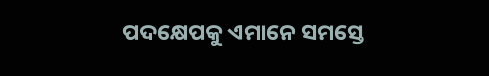ପଦକ୍ଷେପକୁ ଏମାନେ ସମସ୍ତେ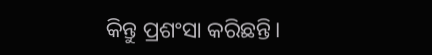କିନ୍ତୁ ପ୍ରଶଂସା କରିଛନ୍ତି।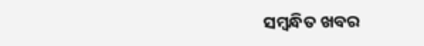ସମ୍ବନ୍ଧିତ ଖବର